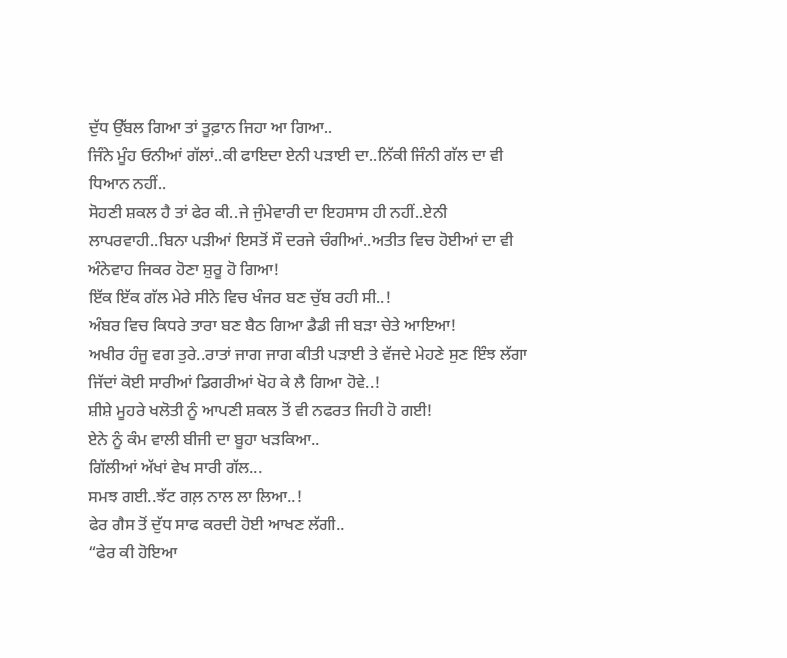ਦੁੱਧ ਉੱਬਲ ਗਿਆ ਤਾਂ ਤੂਫ਼ਾਨ ਜਿਹਾ ਆ ਗਿਆ..
ਜਿੰਨੇ ਮੂੰਹ ਓਨੀਆਂ ਗੱਲਾਂ..ਕੀ ਫਾਇਦਾ ਏਨੀ ਪੜਾਈ ਦਾ..ਨਿੱਕੀ ਜਿੰਨੀ ਗੱਲ ਦਾ ਵੀ ਧਿਆਨ ਨਹੀਂ..
ਸੋਹਣੀ ਸ਼ਕਲ ਹੈ ਤਾਂ ਫੇਰ ਕੀ..ਜੇ ਜੁੰਮੇਵਾਰੀ ਦਾ ਇਹਸਾਸ ਹੀ ਨਹੀਂ..ਏਨੀ ਲਾਪਰਵਾਹੀ..ਬਿਨਾ ਪੜੀਆਂ ਇਸਤੋਂ ਸੌ ਦਰਜੇ ਚੰਗੀਆਂ..ਅਤੀਤ ਵਿਚ ਹੋਈਆਂ ਦਾ ਵੀ ਅੰਨੇਵਾਹ ਜਿਕਰ ਹੋਣਾ ਸ਼ੁਰੂ ਹੋ ਗਿਆ!
ਇੱਕ ਇੱਕ ਗੱਲ ਮੇਰੇ ਸੀਨੇ ਵਿਚ ਖੰਜਰ ਬਣ ਚੁੱਬ ਰਹੀ ਸੀ..!
ਅੰਬਰ ਵਿਚ ਕਿਧਰੇ ਤਾਰਾ ਬਣ ਬੈਠ ਗਿਆ ਡੈਡੀ ਜੀ ਬੜਾ ਚੇਤੇ ਆਇਆ!
ਅਖੀਰ ਹੰਜੂ ਵਗ ਤੁਰੇ..ਰਾਤਾਂ ਜਾਗ ਜਾਗ ਕੀਤੀ ਪੜਾਈ ਤੇ ਵੱਜਦੇ ਮੇਹਣੇ ਸੁਣ ਇੰਝ ਲੱਗਾ ਜਿੱਦਾਂ ਕੋਈ ਸਾਰੀਆਂ ਡਿਗਰੀਆਂ ਖੋਹ ਕੇ ਲੈ ਗਿਆ ਹੋਵੇ..!
ਸ਼ੀਸ਼ੇ ਮੂਹਰੇ ਖਲੋਤੀ ਨੂੰ ਆਪਣੀ ਸ਼ਕਲ ਤੋਂ ਵੀ ਨਫਰਤ ਜਿਹੀ ਹੋ ਗਈ!
ਏਨੇ ਨੂੰ ਕੰਮ ਵਾਲੀ ਬੀਜੀ ਦਾ ਬੂਹਾ ਖੜਕਿਆ..
ਗਿੱਲੀਆਂ ਅੱਖਾਂ ਵੇਖ ਸਾਰੀ ਗੱਲ...
ਸਮਝ ਗਈ..ਝੱਟ ਗਲ਼ ਨਾਲ ਲਾ ਲਿਆ..!
ਫੇਰ ਗੈਸ ਤੋਂ ਦੁੱਧ ਸਾਫ ਕਰਦੀ ਹੋਈ ਆਖਣ ਲੱਗੀ..
“ਫੇਰ ਕੀ ਹੋਇਆ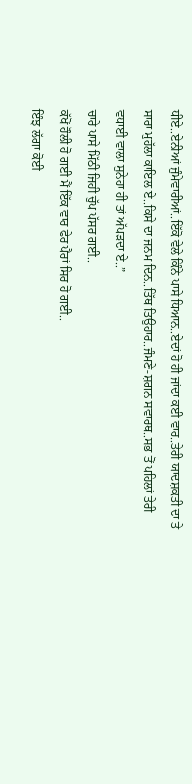ਧੀਏ..ਏਨੀਆਂ ਜੁੰਮੇਵਾਰੀਆਂ..ਇੱਕੋ ਵੇਲੇ ਕਿੰਨੇ ਪਾਸੇ ਧਿਆਨ..ਏਦਾਂ ਹੋ ਹੀ ਜਾਂਦਾ ਕਈ ਵਾਰ..ਤੇਰੀ ਯਾਦਸ਼ਕਤੀ ਦਾ ਤੇ ਸਾਰਾ ਮੁਹੱਲਾ ਕਾਇਲ ਏ..ਕਿਸੇ ਦਾ ਜਨਮ ਦਿਨ..ਤਿੱਥ ਤਿਉਹਾਰ..ਜੰਮਣੇ-ਸ਼ਗਨ ਸਵਾਰਥ..ਸਭ ਤੋਂ ਪਹਿਲਾਂ ਤੇਰੀ ਵਧਾਈ ਵਾਲਾ ਸੁਨੇਹਾ ਹੀ ਤਾਂ ਅੱਪੜਦਾ ਏ..”
ਚਾਰੇ ਪਾਸੇ ਮਿੱਠੀ ਜਿਹੀ ਚੁੱਪ ਪੱਸਰ ਗਈ..
ਕੱਖੋਂ ਹੌਲੀ ਹੋ ਗਈ ਮੈਂ ਇੱਕ ਵਾਰ ਫੇਰ ਪੈਰਾਂ ਸਿਰ ਹੋ ਗਈ..
ਇੰਝ ਲੱਗਾ ਕੋਈ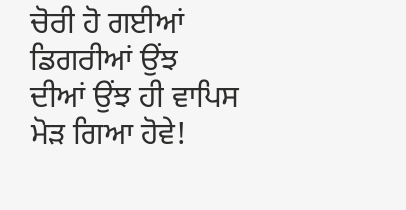ਚੋਰੀ ਹੋ ਗਈਆਂ ਡਿਗਰੀਆਂ ਉਂਝ ਦੀਆਂ ਉਂਝ ਹੀ ਵਾਪਿਸ ਮੋੜ ਗਿਆ ਹੋਵੇ!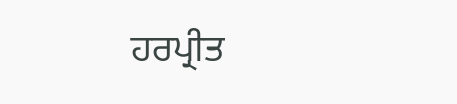ਹਰਪ੍ਰੀਤ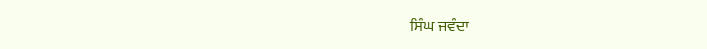ਸਿੰਘ ਜਵੰਦਾ